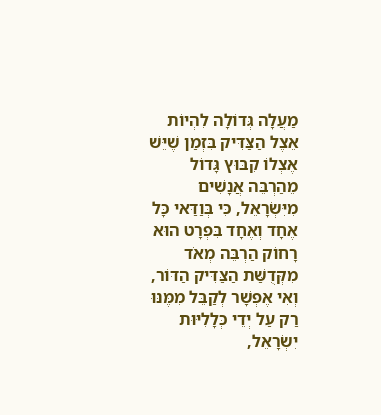מַעֲלָה גְּדוֹלָה לִהְיוֹת אֵצֶל הַצַּדִּיק בִּזְמַן שֶׁיֵּשׁ אֶצְלוֹ קִבּוּץ גָּדוֹל מֵהַרְבֵּה אֲנָשִׁים מִיִּשְׂרָאֵל, כִּי בְּוַדַּאי כָּל אֶחָד וְאֶחָד בִּפְרָט הוּא רָחוֹק הַרְבֵּה מְאֹד מִקְּדֻשַּׁת הַצַּדִּיק הַדּוֹר, וְאִי אֶפְשָׁר לְקַבֵּל מִמֶּנּוּ רַק עַל יְדֵי כְּלָלִיּוּת יִשְׂרָאֵל,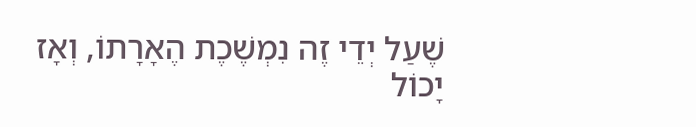שֶׁעַל יְדֵי זֶה נִמְשֶׁכֶת הֶאָרָתוֹ, וְאָז יָכוֹל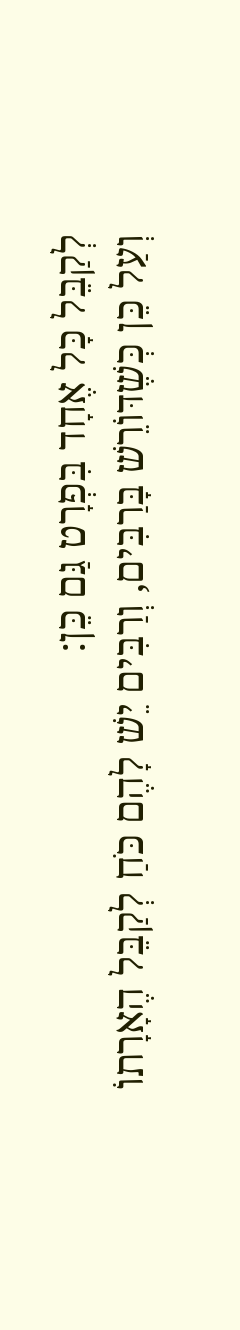לְקַבֵּל כָּל אֶחָד בִּפְרָט גַּם כֵּן:
וְעַל כֵּן כְּשֶׁדּוֹרֵשׁ בָּרַבִּים, וְרַבִּים יֵשׁ לָהֶם כֹּחַ לְקַבֵּל הֶאָרָתוֹ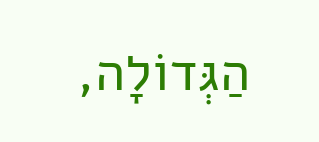הַגְּדוֹלָה,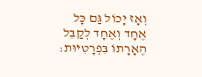וְאָז יָכוֹל גַּם כָּל אֶחָד וְאֶחָד לְקַבֵּל הֶאָרָתוֹ בִּפְרָטִיּוּת: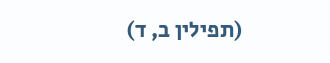(תפילין ב, ד)